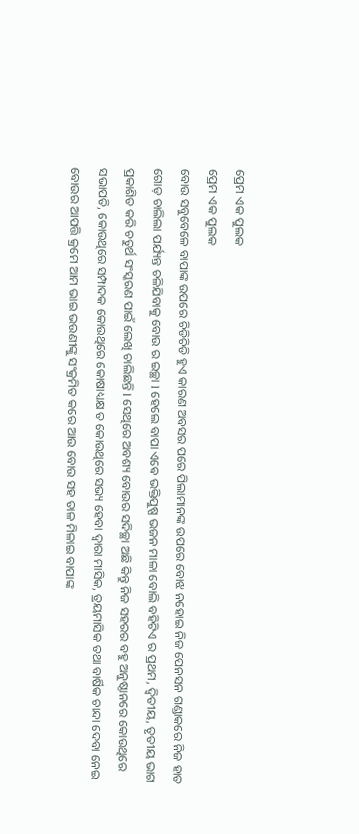ପ୍ରେମ ଏକ ପୁଲକ
ପ୍ରେମ ଏକ ପୁଲକ
ବୋଉ ସବୁବେଳେ ବାପାଙ୍କ ଉପରେ ଚିଡିଚିଡି ହୁଏ କାରଣ ଅବସର ପରେ ପିଲାମାନଙ୍କ ଉପରେ ବୋଝ ନହୋଇ ନିଜ ପେନସନ ଗଣ୍ଡାକରେ ନିଜ ହାତ ଗୋଡ଼ ଚାଲିଲା ପର୍ଯ୍ୟନ୍ତ ଚଳିଯିବାକୁ ବୋଉ ର ଇଚ୍ଛା l ହେଲେ ବାପା ଏଵେ ଭକ୍ତିପୁଷ୍ପ ଭଜନ ମାଳା ବୋଲି ବହିଟିଏ ର ପ୍ରଥମ, ଦ୍ୱିତୀୟ, ତୃତୀୟ ଭାଗ ପ୍ରକାଶିତ କରି ଚତୁର୍ଥ ସଂସ୍କରଣ ପାଇଁ ଲେଖି ଚାଲିଛନ୍ତି l ସେଥିରେ ଅବଶ୍ୟ ବୋଉର ସଦିଚ୍ଛା ଅଛି କିନ୍ତୁ ନିଜ ସହରର ବହୁ ଅନୁଷ୍ଠାନରେ କୋଉଥିରେ ସଭାପତି, କୋଉଥିରେ ସମ୍ପାଦକ କୋଉଥିରେ କୋଷାଧ୍ୟକ୍ଷ ତ କୋଉଥିରେ ସଭ୍ୟ ହେବା ଦ୍ୱାରା ମାସିକ, ତ୍ରୟମାସିକ ତଥା ବାର୍ଷିକ ଚାନ୍ଦା ଦେବା ନେଇ ବୋଉର ଆପତ୍ତି କ୍ରମେ ଆମ ଭାଇ ଭଉଣୀଙ୍କୁ ସଂକ୍ରମିତ କରେ ଆଉ ବୋଉ ସହ ତାଳ ମିଳାଇ ବାପାଙ୍କ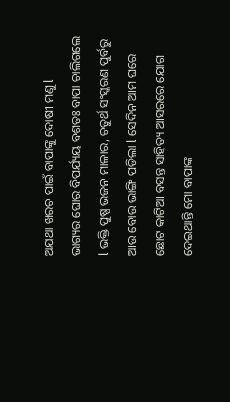ଅଯଥା ଖରଚ ପାଇଁ ବାପାଙ୍କୁ ଦୋଷୀ ମଣୁ l
ଭାଗ୍ୟର ଘୋର ବିପର୍ଯ୍ୟୟ ବଶତଃ ବାପା ଚାଲିଗଲେ l ଭକ୍ତି ପୁଷ୍ପ ଭଜନ ମାଳାର, ଚତୁର୍ଥ ସଂସ୍କରଣ ପୁର୍ବରୁ ଆଉ ବୋଉ ଭାଙ୍ଗି ପଡିଲା l ସେଦିନ ଆମ ଘରେ ଛୋଟ କାଟିଆ ବସନ୍ତ ସାହିତ୍ୟ ଆସରରେ ଯୋଗ ଦେଇଥାନ୍ତି ମୋ ବାପାଙ୍କ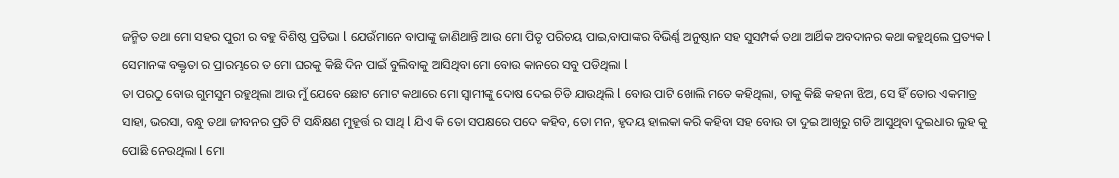ଜନ୍ମିତ ତଥା ମୋ ସହର ପୁରୀ ର ବହୁ ବିଶିଷ୍ଠ ପ୍ରତିଭା l ଯେଉଁମାନେ ବାପାଙ୍କୁ ଜାଣିଥାନ୍ତି ଆଉ ମୋ ପିତୃ ପରିଚୟ ପାଇ,ବାପାଙ୍କର ବିଭିର୍ଣ୍ଣ ଅନୁଷ୍ଠାନ ସହ ସୁସମ୍ପର୍କ ତଥା ଆର୍ଥିକ ଅବଦାନର କଥା କହୁଥିଲେ ପ୍ରତ୍ୟକ l ସେମାନଙ୍କ ବକ୍ତୃତା ର ପ୍ରାରମ୍ଭରେ ତ ମୋ ଘରକୁ କିଛି ଦିନ ପାଇଁ ବୁଲିବାକୁ ଆସିଥିବା ମୋ ବୋଉ କାନରେ ସବୁ ପଡିଥିଲା l
ତା ପରଠୁ ବୋଉ ଗୁମସୁମ ରହୁଥିଲା ଆଉ ମୁଁ ଯେବେ ଛୋଟ ମୋଟ କଥାରେ ମୋ ସ୍ୱାମୀଙ୍କୁ ଦୋଷ ଦେଇ ଚିଡି ଯାଉଥିଲି l ବୋଉ ପାଟି ଖୋଲି ମତେ କହିଥିଲା, ତାକୁ କିଛି କହନା ଝିଅ, ସେ ହିଁ ତୋର ଏକମାତ୍ର ସାହା, ଭରସା, ବନ୍ଧୁ ତଥା ଜୀବନର ପ୍ରତି ଟି ସନ୍ଧିକ୍ଷଣ ମୁହୂର୍ତ୍ତ ର ସାଥି l ଯିଏ କି ତୋ ସପକ୍ଷରେ ପଦେ କହିବ, ତୋ ମନ, ହୃଦୟ ହାଲକା କରି କହିବା ସହ ବୋଉ ତା ଦୁଇ ଆଖିରୁ ଗଡି ଆସୁଥିବା ଦୁଇଧାର ଲୁହ କୁ ପୋଛି ନେଉଥିଲା l ମୋ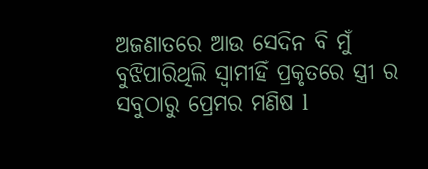ଅଜଣାତରେ ଆଉ ସେଦିନ ବି ମୁଁ ବୁଝିପାରିଥିଲି ସ୍ୱାମୀହିଁ ପ୍ରକୃତରେ ସ୍ତ୍ରୀ ର ସବୁଠାରୁ ପ୍ରେମର ମଣିଷ l